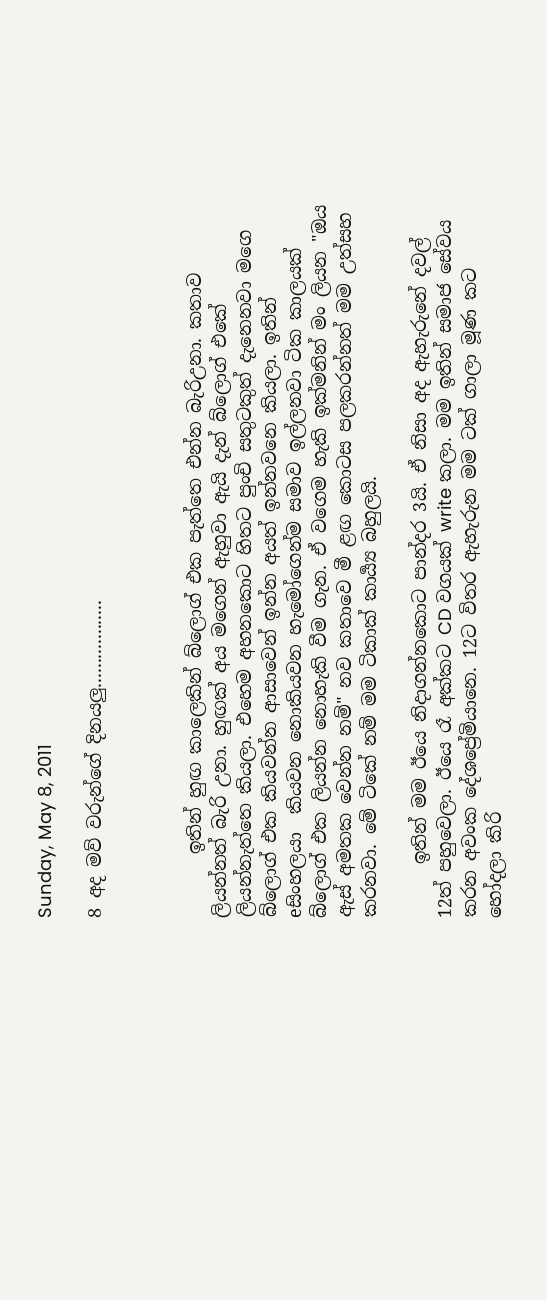Sunday, May 8, 2011

8 අද මව් වරුන්ගේ දිනයලු..................



       ඉතින් හුඟ කාලෙකින් බ්ලොග් එක පැත්තෙ එන්න බැරිඋනා. කතාව ලියන්නත් බැරි උනා. හුඟක් අය මගෙන් ඇහුවා ඇයි දැන් බ්ලොග් එකේ ලියන්නැත්තෙ කියලා. එහෙම අහනකොට හිතට පුංචි සතුටකුත් දැනෙනවා මගෙ බ්ලොග් එක කියවන්න ආසාවෙන් ඉන්න අයත් ඉන්නවනෙ කියලා. ඉතින්  eසිංහලයා  කියවන නොකියවන හැමෝගෙන්ම සමාව ඉල්ලනවා ටික කාලයක් බ්ලොග් එක ලියන්න නොහැකි වීම ගැන. ඒ වගෙම හැකි ඉක්මනින් මං ලියන "ඔය ඇස් අමතක වෙන්න නම්" නව කතාවෙ මී ළඟ කොටස පලකරන්නත් මම උත්සහ කරනවා. මේ ටිකේ නම් මම ටිකාක් කාර්‍ය්‍ය බහුලයි.

      ඉතින් මම ඊයෙ නිදාගන්නකොට පාන්දර 3යි. ඒ නිසා අද ඇහැරුනේ දවල් 12ත් පහුවෙලා. ඊයෙ රෑ අක්කට CD වගයක් write කලා. මම ඉතින් සමාජ සේවය කරන අවංක දේශප්‍රේමියානෙ. 12ට විතර ඇහැරුන මම ටක් ගාලා මූණ කට හෝදලා කිරි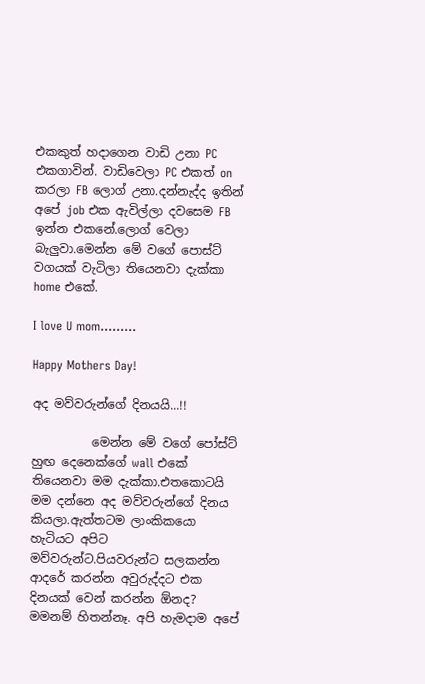එකකුත් හදාගෙන වාඩි උනා PC එකගාවින්. වාඩිවෙලා PC එකත් on කරලා FB ලොග් උනා.දන්නැද්ද ඉතින් අපේ job එක ඇවිල්ලා දවසෙම FB ඉන්න එකනේ.ලොග් වෙලා බැලුවා.මෙන්න මේ වගේ පොස්ට් වගයක් වැටිලා තියෙනවා දැක්කා home එකේ.

I love U mom.........

Happy Mothers Day!

අද මව්වරුන්ගේ දිනයයි...!!

          මෙන්න මේ වගේ පෝස්ට් හුඟ දෙනෙක්ගේ wall එකේ තියෙනවා මම දැක්කා.එතකොටයි මම දන්නෙ අද මව්වරුන්ගේ දිනය කියලා.ඇත්තටම ලාංකිකයො හැටියට අපිට මව්වරුන්ට.පියවරුන්ට සලකන්න ආදරේ කරන්න අවුරුද්දට එක දිනයක් වෙන් කරන්න ඕනද? මමනම් හිතන්නෑ. අපි හැමදාම අපේ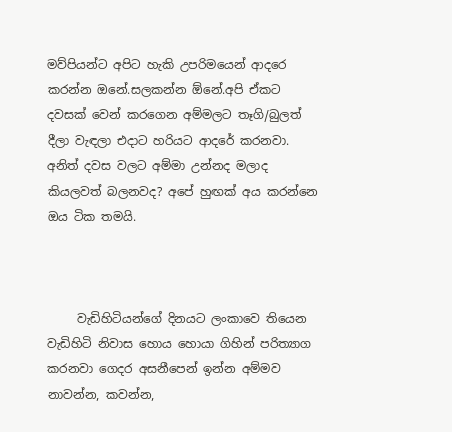මව්පියන්ට අපිට හැකි උපරිමයෙන් ආදරෙ කරන්න ඔනේ.සලකන්න ඕනේ.අපි ඒකට දවසක් වෙන් කරගෙන අම්මලට තෑගි/බුලත් දීලා වැඳලා එදාට හරියට ආදරේ කරනවා. අනිත් දවස වලට අම්මා උන්නද මලාද කියලවත් බලනවද? අපේ හුඟක් අය කරන්නෙ ඔය ටික තමයි.



     වැඩිහිටියන්ගේ දිනයට ලංකාවෙ තියෙන වැඩිහිටි නිවාස හොය හොයා ගිහින් පරිත්‍යාග කරනවා ගෙදර අසනීපෙන් ඉන්න අම්මව නාවන්න, කවන්න,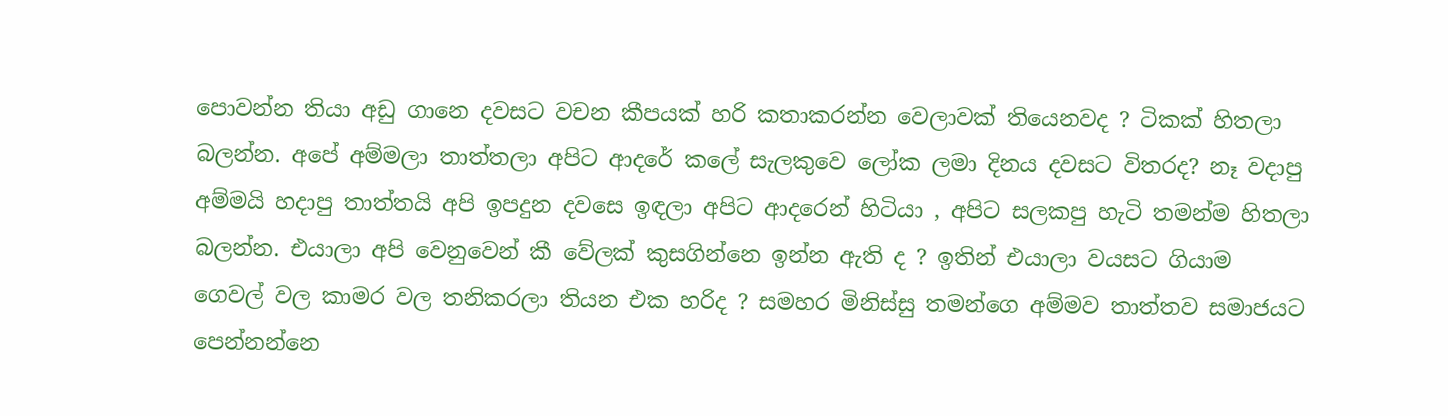පොවන්න තියා අඩු ගානෙ දවසට වචන කීපයක් හරි කතාකරන්න වෙලාවක් තියෙනවද ? ටිකක් හිතලා බලන්න. අපේ අම්මලා තාත්තලා අපිට ආදරේ කලේ සැලකුවෙ ලෝක ලමා දිනය දවසට විතරද? නෑ වදාපු අම්මයි හදාපු තාත්තයි අපි ඉපදුන දවසෙ ඉඳලා අපිට ආදරෙන් හිටියා , අපිට සලකපු හැටි තමන්ම හිතලා බලන්න. එයාලා අපි වෙනුවෙන් කී වේලක් කුසගින්නෙ ඉන්න ඇති ද ? ඉතින් එයාලා වයසට ගියාම ගෙවල් වල කාමර වල තනිකරලා තියන එක හරිද ? සමහර මිනිස්සු තමන්ගෙ අම්මව තාත්තව සමාජයට පෙන්නන්නෙ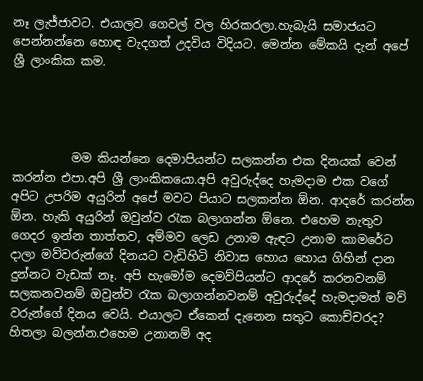නෑ ලැජ්ජාවට. එයාලව ගෙවල් වල හිරකරලා.හැබැයි සමාජයට පෙන්නන්නෙ හොඳ වැදගත් උදවිය විදියට. මෙන්න මේකයි දැන් අපේ ශ්‍රී ලාංකික කම.




          මම කියන්නෙ දෙමාපියන්ට සලකන්න එක දිනයක් වෙන් කරන්න එපා.අපි ශ්‍රී ලාංකිකයො.අපි අවුරුද්දෙ හැමදාම එක වගේ අපිට උපරිම අයුරින් අපේ මවට පියාට සලකන්න ඕන. ආදරේ කරන්න ඕන. හැකි අයුරින් ඔවුන්ව රැක බලාගන්න ඕනෙ. එහෙම නැතුව ගෙදර ඉන්න තාත්තව, අම්මව ලෙඩ උනාම ඇඳට උනාම කාමරේට දාලා මව්වරුන්ගේ දිනයට වැඩිහිටි නිවාස හොය හොය ගිහින් දාන දුන්නට වැඩක් නෑ. අපි හැමෝම දෙමව්පියන්ට ආදරේ කරනවනම් සලකනවනම් ඔවුන්ව රැක බලාගන්නවනම් අවුරුද්දේ හැමදාමත් මව් වරුන්ගේ දිනය වෙයි. එයාලට ඒකෙන් දැනෙන සතුට කොච්චරද? හිතලා බලන්න.එහෙම උනානම් අද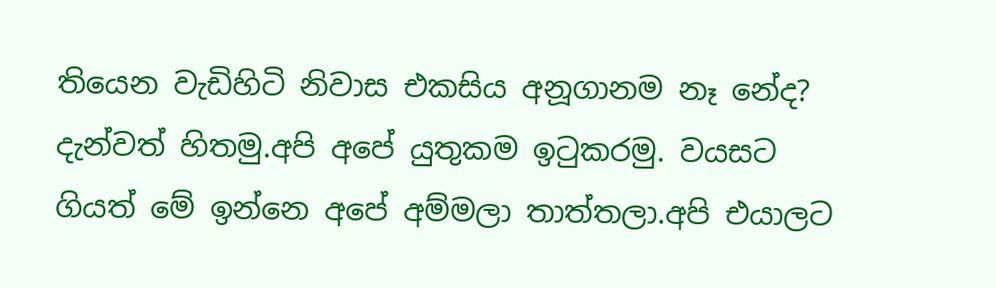තියෙන වැඩිහිටි නිවාස එකසිය අනූගානම නෑ නේද? දැන්වත් හිතමු.අපි අපේ යුතුකම ඉටුකරමු. වයසට ගියත් මේ ඉන්නෙ අපේ අම්මලා තාත්තලා.අපි එයාලට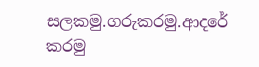සලකමු.ගරුකරමු.ආදරේ කරමු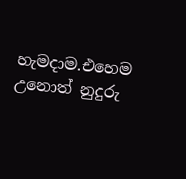හැමදාම.එහෙම උනොත් නුදුරු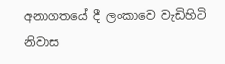අනාගතයේ දී ලංකාවෙ වැඩිහිටි නිවාස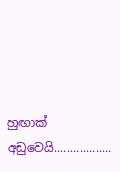හුඟාක් අඩුවෙයි..................